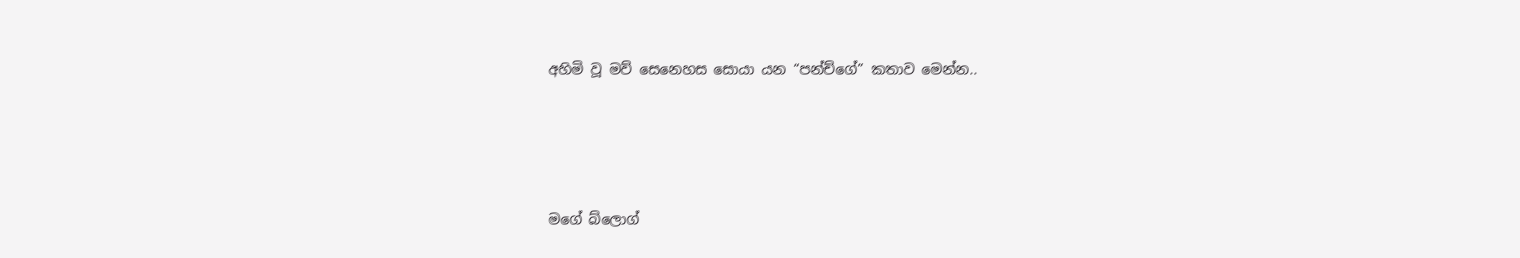අහිමි වූ මව් සෙනෙහස සොයා යන “පන්ච්ගේ” කතාව මෙන්න..




මගේ බ්ලොග්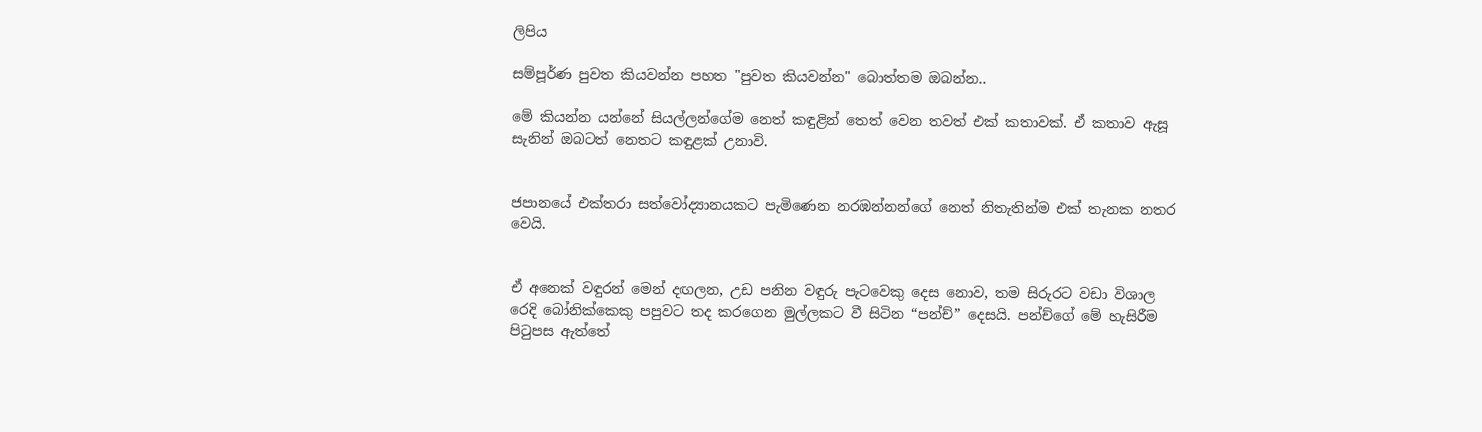ලිපිය

සම්පූර්ණ පුවත කියවන්න පහත "පුවත කියවන්න" බොත්තම ඔබන්න..

මේ කියන්න යන්නේ සියල්ලන්ගේම නෙත් කඳුළින් තෙත් වෙන තවත් එක් කතාවක්. ඒ කතාව ඇසූ සැනින් ඔබටත් නෙතට කඳුළක් උනාවි.


ජපානයේ එක්තරා සත්වෝද්‍යානයකට පැමිණෙන නරඹන්නන්ගේ නෙත් නිතැතින්ම එක් තැනක නතර වෙයි.


ඒ අනෙක් වඳුරන් මෙන් දඟලන, උඩ පනින වඳුරු පැටවෙකු දෙස නොව, තම සිරුරට වඩා විශාල රෙදි බෝනික්කෙකු පපුවට තද කරගෙන මුල්ලකට වී සිටින “පන්ච්” දෙසයි. පන්ච්ගේ මේ හැසිරීම පිටුපස ඇත්තේ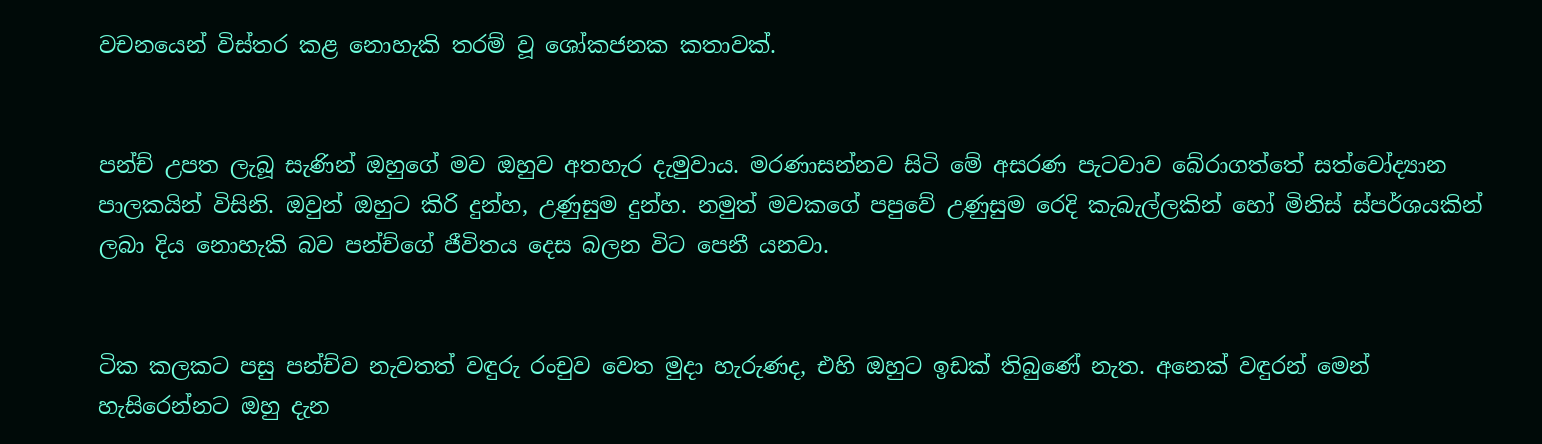වචනයෙන් විස්තර කළ නොහැකි තරම් වූ ශෝකජනක කතාවක්.


පන්ච් උපත ලැබූ සැණින් ඔහුගේ මව ඔහුව අතහැර දැමුවාය. මරණාසන්නව සිටි මේ අසරණ පැටවාව බේරාගත්තේ සත්වෝද්‍යාන පාලකයින් විසිනි. ඔවුන් ඔහුට කිරි දුන්හ, උණුසුම දුන්හ. නමුත් මවකගේ පපුවේ උණුසුම රෙදි කැබැල්ලකින් හෝ මිනිස් ස්පර්ශයකින් ලබා දිය නොහැකි බව පන්ච්ගේ ජීවිතය දෙස බලන විට පෙනී යනවා.


ටික කලකට පසු පන්ච්ව නැවතත් වඳුරු රංචුව වෙත මුදා හැරුණද, එහි ඔහුට ඉඩක් තිබුණේ නැත. අනෙක් වඳුරන් මෙන් හැසිරෙන්නට ඔහු දැන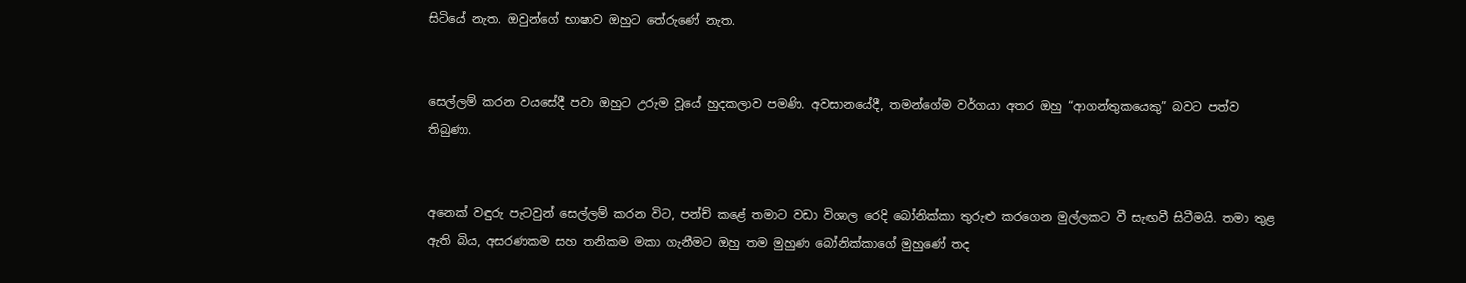සිටියේ නැත. ඔවුන්ගේ භාෂාව ඔහුට තේරුණේ නැත.


සෙල්ලම් කරන වයසේදී පවා ඔහුට උරුම වූයේ හුදකලාව පමණි. අවසානයේදී, තමන්ගේම වර්ගයා අතර ඔහු “ආගන්තුකයෙකු” බවට පත්ව තිබුණා.


අනෙක් වඳුරු පැටවුන් සෙල්ලම් කරන විට, පන්ච් කළේ තමාට වඩා විශාල රෙදි බෝනික්කා තුරුළු කරගෙන මුල්ලකට වී සැඟවී සිටීමයි. තමා තුළ ඇති බිය, අසරණකම සහ තනිකම මකා ගැනීමට ඔහු තම මුහුණ බෝනික්කාගේ මුහුණේ තද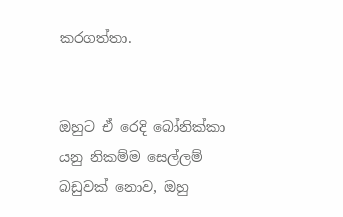කරගත්තා.


ඔහුට ඒ රෙදි බෝනික්කා යනු නිකම්ම සෙල්ලම් බඩුවක් නොව, ඔහු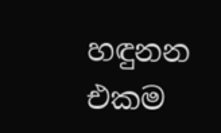හඳුනන එකම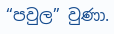“පවුල” වුණා.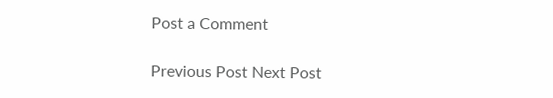Post a Comment

Previous Post Next Post